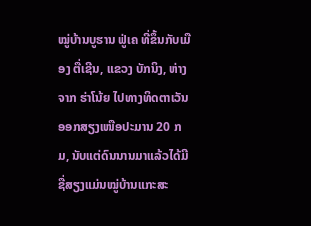ໝູ່ບ້ານບູຮານ ຟູ່ເຄ ທີ່ຂຶ້ນກັບເມືອງ ຕື່ເຊີນ, ແຂວງ ບັກນິງ, ຫ່າງຈາກ ຮ່າໂນ້ຍ ໄປທາງທິດຕາເວັນອອກສຽງເໜືອປະມານ 20 ກມ, ນັບແຕ່ດົນນານມາແລ້ວໄດ້ມີຊື່ສຽງແມ່ນໝູ່ບ້ານແກະສະ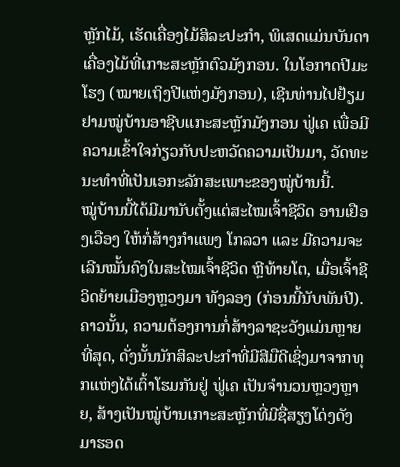ຫຼັກໄມ້, ເຮັດເຄື່ອງໄມ້ສິລະປະກຳ, ພິເສດແມ່ນບັນດາເຄື່ອງໄມ້ທີ່ເກາະສະຫຼັກຕົວມັງກອນ. ໃນໂອກາດປີມະໂຮງ (ໝາຍເຖິງປີແຫ່ງມັງກອນ), ເຊີນທ່ານໄປຢ້ຽມຢາມໝູ່ບ້ານອາຊີບແກະສະຫຼັກມັງກອນ ຟູ່ເຄ ເພື່ອມີຄວາມເຂົ້າໃຈກ່ຽວກັບປະຫວັດຄວາມເປັນມາ, ວັດທະນະທຳທີ່ເປັນເອກະລັກສະເພາະຂອງໝູ່ບ້ານນີ້.
ໝູ່ບ້ານນີ້ໄດ້ມີມານັບຕັ້ງແຕ່ສະໄໝເຈົ້າຊີວິດ ອານເຢືອງເວືອງ ໃຫ້ກໍ່ສ້າງກຳແພງ ໂກລວາ ແລະ ມີຄວາມຈະເລີນໝັ້ນຄົງໃນສະໄໝເຈົ້າຊີວິດ ຫຼີທ້າຍໂຕ, ເມື່ອເຈົ້າຊີວິດຍ້າຍເມືອງຫຼວງມາ ທັງລອງ (ກ່ອນນີ້ນັບພັນປີ). ຄາວນັ້ນ, ຄວາມຕ້ອງການກໍ່ສ້າງລາຊະວັງແມ່ນຫຼາຍທີ່ສຸດ, ດັ່ງນັ້ນນັກສິລະປະກຳທີ່ມີສີມືດີເຊິ່ງມາຈາກທຸກແຫ່ງໄດ້ເຕົ້າໂຮມກັນຢູ່ ຟູ່ເຄ ເປັນຈຳນວນຫຼວງຫຼາຍ, ສ້າງເປັນໝູ່ບ້ານເກາະສະຫຼັກທີ່ມີຊື່ສຽງໂດ່ງດັງມາຮອດ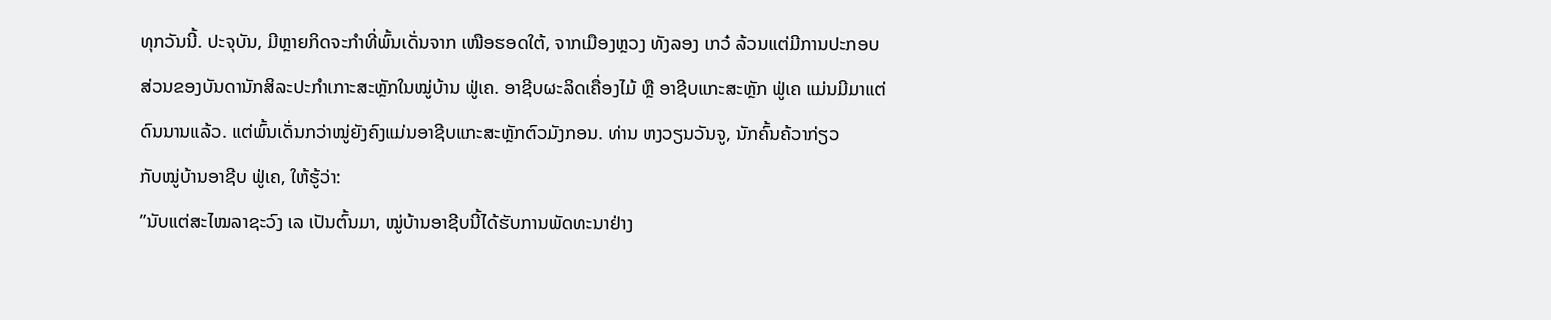ທຸກວັນນີ້. ປະຈຸບັນ, ມີຫຼາຍກິດຈະກຳທີ່ພົ້ນເດັ່ນຈາກ ເໜືອຮອດໃຕ້, ຈາກເມືອງຫຼວງ ທັງລອງ ເກວ໋ ລ້ວນແຕ່ມີການປະກອບສ່ວນຂອງບັນດານັກສິລະປະກຳເກາະສະຫຼັກໃນໝູ່ບ້ານ ຟູ່ເຄ. ອາຊີບຜະລິດເຄື່ອງໄມ້ ຫຼື ອາຊີບແກະສະຫຼັກ ຟູ່ເຄ ແມ່ນມີມາແຕ່ດົນນານແລ້ວ. ແຕ່ພົ້ນເດັ່ນກວ່າໝູ່ຍັງຄົງແມ່ນອາຊີບແກະສະຫຼັກຕົວມັງກອນ. ທ່ານ ຫງວຽນວັນຈູ, ນັກຄົ້ນຄ້ວາກ່ຽວ
ກັບໝູ່ບ້ານອາຊີບ ຟູ່ເຄ, ໃຫ້ຮູ້ວ່າ:
”ນັບແຕ່ສະໄໝລາຊະວົງ ເລ ເປັນຕົ້ນມາ, ໝູ່ບ້ານອາຊີບນີ້ໄດ້ຮັບການພັດທະນາຢ່າງ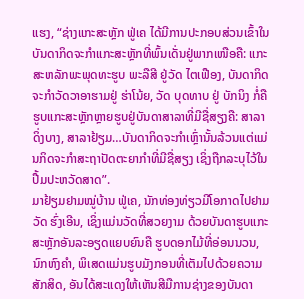ແຮງ, “ຊ່າງແກະສະຫຼັກ ຟູ່ເຄ ໄດ້ມີການປະກອບສ່ວນເຂົ້າໃນບັນດາກິດຈະກຳແກະສະຫຼັກທີ່ພົ້ນເດັ່ນຢູ່ພາກເໜືອຄື: ແກະສະຫລັກພະພຸດທະຮູບ ພະລືສີ ຢູ່ວັດ ໄຕເຟືອງ, ບັນດາກິດຈະກຳວັດວາອາຮາມຢູ່ ຮ່າໂນ້ຍ, ວັດ ບຸດທາບ ຢູ່ ບັກນິງ ກໍ່ຄືຮູບແກະສະຫຼັກຫຼາຍຮູບຢູ່ບັນດາສາລາທີ່ມີຊື່ສຽງຄື: ສາລາດິ່ງບາງ, ສາລາຢ້ຽມ…ບັນດາກິດຈະກຳເຫຼົ່ານັ້ນລ້ວນແຕ່ແມ່ນກິດຈະກຳສະຖາປັດຕະຍາກຳທີ່ມີຊື່ສຽງ ເຊິ່ງຖືກລະບຸໄວ້ໃນປື້ມປະຫວັດສາດ”.
ມາຢ້ຽມຢາມໝູ່ບ້ານ ຟູ່ເຄ, ນັກທ່ອງທ່ຽວມີໂອກາດໄປຢາມວັດ ຮົ່ງເອີນ, ເຊິ່ງແມ່ນວັດທີ່ສວຍງາມ ດ້ວຍບັນດາຮູບແກະສະຫຼັກອັນລະອຽດແຍບຍົນຄື ຮູບດອກໄມ້ທີ່ອ່ອນນວນ, ນົກຫົງຄຳ, ພິເສດແມ່ນຮູບມັງກອນທີ່ເຕັມໄປດ້ວຍຄວາມສັກສິດ, ອັນໄດ້ສະແດງໃຫ້ເຫັນສີມືການຊ່າງຂອງບັນດາ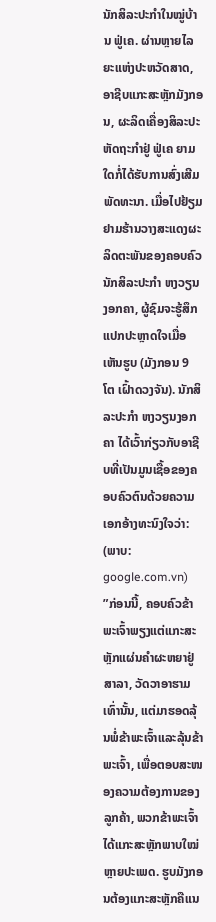ນັກສິລະປະກຳໃນໝູ່ບ້ານ ຟູ່ເຄ. ຜ່ານຫຼາຍໄລຍະແຫ່ງປະຫວັດສາດ, ອາຊີບແກະສະຫຼັກມັງກອນ, ຜະລິດເຄື່ອງສິລະປະຫັດຖະກຳຢູ່ ຟູ່ເຄ ຍາມໃດກໍ່ໄດ້ຮັບການສົ່ງເສີມພັດທະນາ. ເມື່ອໄປຢ້ຽມຢາມຮ້ານວາງສະແດງຜະລິດຕະພັນຂອງຄອບຄົວນັກສິລະປະກຳ ຫງວຽນງອກຄາ, ຜູ້ຊົມຈະຮູ້ສຶກແປກປະຫຼາດໃຈເມື່ອເຫັນຮູບ (ມັງກອນ 9 ໂຕ ເຝົ້າດວງຈັນ). ນັກສິລະປະກຳ ຫງວຽນງອກຄາ ໄດ້ເວົ້າກ່ຽວກັບອາຊີບທີ່ເປັນມູນເຊື້ອຂອງຄອບຄົວຕົນດ້ວຍຄວາມເອກອ້າງທະນົງໃຈວ່າ:
(ພາບ: google.com.vn)
”ກ່ອນນີ້, ຄອບຄົວຂ້າພະເຈົ້າພຽງແຕ່ແກະສະຫຼັກແຜ່ນຄຳຜະຫຍາຢູ່ສາລາ, ວັດວາອາຮາມເທົ່ານັ້ນ, ແຕ່ມາຮອດລຸ້ນພໍ່ຂ້າພະເຈົ້າແລະລຸ້ນຂ້າພະເຈົ້າ, ເພື່ອຕອບສະໜອງຄວາມຕ້ອງການຂອງລູກຄ້າ, ພວກຂ້າພະເຈົ້າໄດ້ແກະສະຫຼັກພາບໃໝ່ຫຼາຍປະເພດ. ຮູບມັງກອນຕ້ອງແກະສະຫຼັກຄືແນ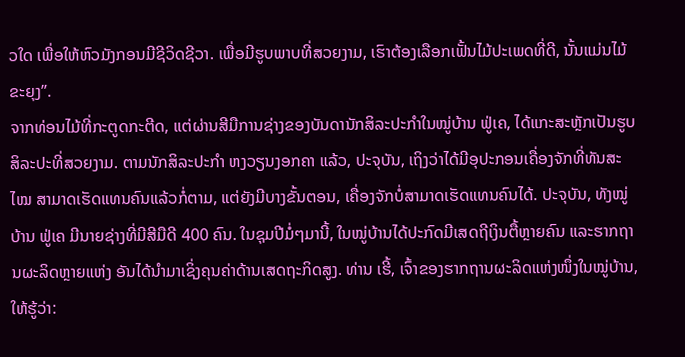ວໃດ ເພື່ອໃຫ້ຫົວມັງກອນມີຊີວິດຊີວາ. ເພື່ອມີຮູບພາບທີ່ສວຍງາມ, ເຮົາຕ້ອງເລືອກເຟັ້ນໄມ້ປະເພດທີ່ດີ, ນັ້ນແມ່ນໄມ້ ຂະຍຸງ”.
ຈາກທ່ອນໄມ້ທີ່ກະຕູດກະຕີດ, ແຕ່ຜ່ານສີມືການຊ່າງຂອງບັນດານັກສິລະປະກຳໃນໝູ່ບ້ານ ຟູ່ເຄ, ໄດ້ແກະສະຫຼັກເປັນຮູບສິລະປະທີ່ສວຍງາມ. ຕາມນັກສິລະປະກຳ ຫງວຽນງອກຄາ ແລ້ວ, ປະຈຸບັນ, ເຖິງວ່າໄດ້ມີອຸປະກອນເຄື່ອງຈັກທີ່ທັນສະໄໝ ສາມາດເຮັດແທນຄົນແລ້ວກໍ່ຕາມ, ແຕ່ຍັງມີບາງຂັ້ນຕອນ, ເຄື່ອງຈັກບໍ່ສາມາດເຮັດແທນຄົນໄດ້. ປະຈຸບັນ, ທັງໝູ່ບ້ານ ຟູ່ເຄ ມີນາຍຊ່າງທີ່ມີສີມືດີ 400 ຄົນ. ໃນຊຸມປີມໍ່ໆມານີ້, ໃນໝູ່ບ້ານໄດ້ປະກົດມີເສດຖີເງິນຕື້ຫຼາຍຄົນ ແລະຮາກຖານຜະລິດຫຼາຍແຫ່ງ ອັນໄດ້ນຳມາເຊິ່ງຄຸນຄ່າດ້ານເສດຖະກິດສູງ. ທ່ານ ເຮີ້, ເຈົ້າຂອງຮາກຖານຜະລິດແຫ່ງໜຶ່ງໃນໝູ່ບ້ານ, ໃຫ້ຮູ້ວ່າ: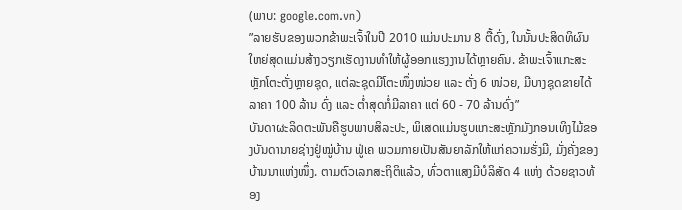(ພາບ: google.com.vn)
”ລາຍຮັບຂອງພວກຂ້າພະເຈົ້າໃນປີ 2010 ແມ່ນປະມານ 8 ຕື້ດົ່ງ, ໃນນັ້ນປະສິດທິຜົນໃຫຍ່ສຸດແມ່ນສ້າງວຽກເຮັດງານທຳໃຫ້ຜູ້ອອກແຮງງານໄດ້ຫຼາຍຄົນ. ຂ້າພະເຈົ້າແກະສະຫຼັກໂຕະຕັ່ງຫຼາຍຊຸດ, ແຕ່ລະຊຸດມີໂຕະໜຶ່ງໜ່ວຍ ແລະ ຕັ່ງ 6 ໜ່ວຍ, ມີບາງຊຸດຂາຍໄດ້ລາຄາ 100 ລ້ານ ດົ່ງ ແລະ ຕ່ຳສຸດກໍ່ມີລາຄາ ແຕ່ 60 - 70 ລ້ານດົ່ງ”
ບັນດາຜະລິດຕະພັນຄືຮູບພາບສິລະປະ, ພິເສດແມ່ນຮູບແກະສະຫຼັກມັງກອນເທິງໄມ້ຂອງບັນດານາຍຊ່າງຢູ່ໝູ່ບ້ານ ຟູ່ເຄ ພວມກາຍເປັນສັນຍາລັກໃຫ້ແກ່ຄວາມຮັ່ງມີ, ມັ່ງຄັ່ງຂອງບ້ານນາແຫ່ງໜຶ່ງ. ຕາມຕົວເລກສະຖິຕິແລ້ວ, ທົ່ວຕາແສງມີບໍລິສັດ 4 ແຫ່ງ ດ້ວຍຊາວທ້ອງ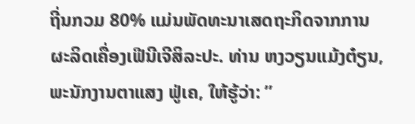ຖີ່ນກວມ 80% ແມ່ນພັດທະນາເສດຖະກິດຈາກການຜະລິດເຄື່ອງເຟີນີເຈີສິລະປະ. ທ່ານ ຫງວຽນແມ້ງຕ໋ຽນ, ພະນັກງານຕາແສງ ຟູ່ເຄ, ໃຫ້ຮູ້ວ່າ: ”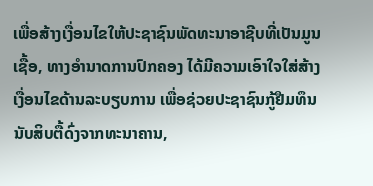ເພື່ອສ້າງເງື່ອນໄຂໃຫ້ປະຊາຊົນພັດທະນາອາຊີບທີ່ເປັນມູນເຊື້ອ, ທາງອຳນາດການປົກຄອງ ໄດ້ມີຄວາມເອົາໃຈໃສ່ສ້າງເງື່ອນໄຂດ້ານລະບຽບການ ເພື່ອຊ່ວຍປະຊາຊົນກູ້ຢືມທຶນນັບສິບຕື້ດົ່ງຈາກທະນາຄານ,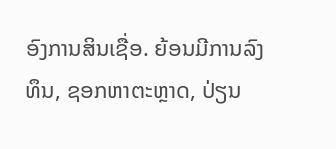ອົງການສິນເຊື່ອ. ຍ້ອນມີການລົງທຶນ, ຊອກຫາຕະຫຼາດ, ປ່ຽນ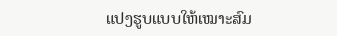ແປງຮູບແບບໃຫ້ເໝາະສົມ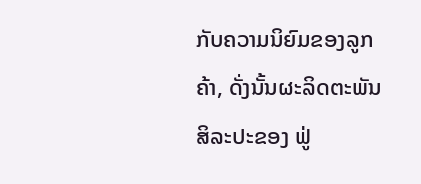ກັບຄວາມນິຍົມຂອງລູກຄ້າ, ດັ່ງນັ້ນຜະລິດຕະພັນສິລະປະຂອງ ຟູ່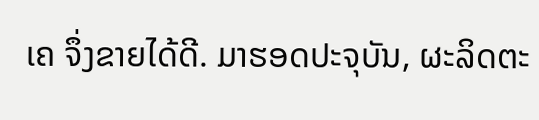ເຄ ຈຶ່ງຂາຍໄດ້ດີ. ມາຮອດປະຈຸບັນ, ຜະລິດຕະ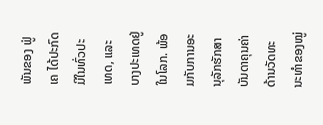ພັນຂອງ ຟູ່ເຄ ໄດ້ປະກົດມີໃນທົ່ວປະເທດ, ແລະ ບາງປະເທດຢູ່ໃນໂລກ. ພ້ອມກັບການອະນຸລັກຮັກສາບັນດາຄຸນຄ່າດ້ານວັດທະນະທຳຂອງໝູ່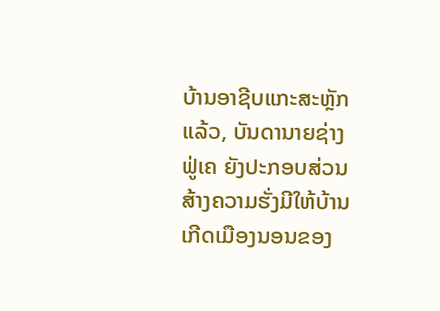ບ້ານອາຊີບແກະສະຫຼັກແລ້ວ, ບັນດານາຍຊ່າງ ຟູ່ເຄ ຍັງປະກອບສ່ວນສ້າງຄວາມຮັ່ງມີໃຫ້ບ້ານເກີດເມືອງນອນຂອງ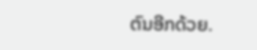ຕົນອີກດ້ວຍ.